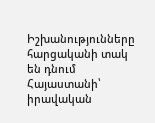Իշխանությունները հարցականի տակ են դնում Հայաստանի՝ իրավական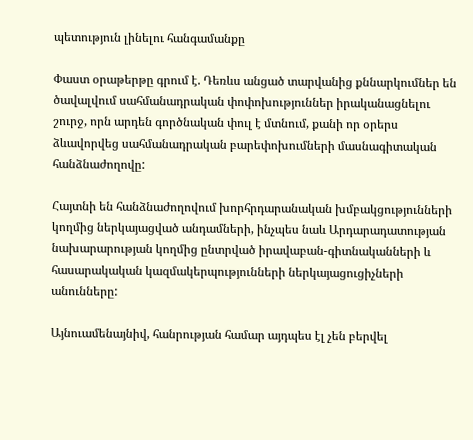պետություն լինելու հանգամանքը

Փաստ օրաթերթը գրում է. Դեռևս անցած տարվանից քննարկումներ են ծավալվում սահմանադրական փոփոխություններ իրականացնելու շուրջ, որն արդեն գործնական փուլ է մտնում, քանի որ օրերս ձևավորվեց սահմանադրական բարեփոխումների մասնագիտական հանձնաժողովը:

Հայտնի են հանձնաժողովում խորհրդարանական խմբակցությունների կողմից ներկայացված անդամների, ինչպես նաև Արդարադատության նախարարության կողմից ընտրված իրավաբան-գիտնականների և հասարակական կազմակերպությունների ներկայացուցիչների անունները:

Այնուամենայնիվ, հանրության համար այդպես էլ չեն բերվել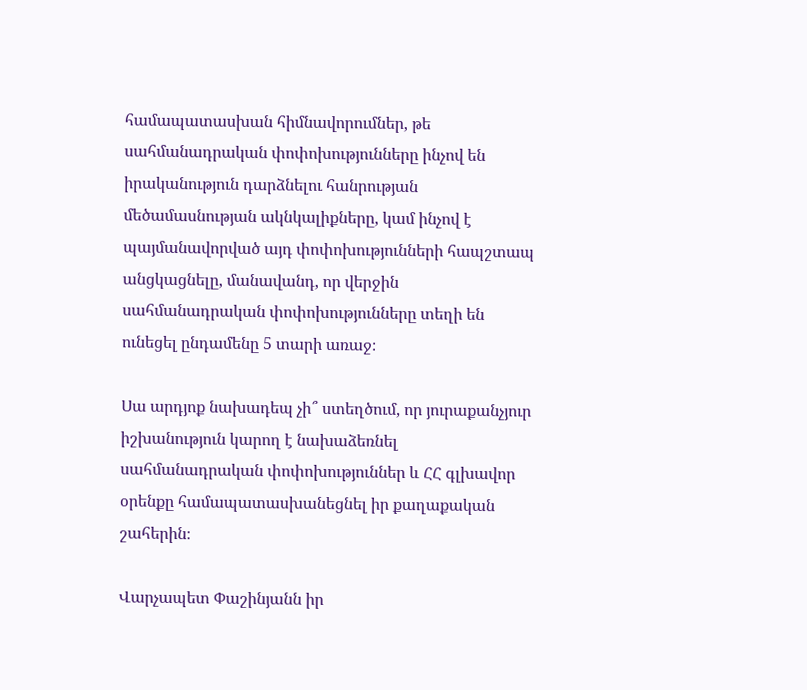համապատասխան հիմնավորումներ, թե սահմանադրական փոփոխությունները ինչով են իրականություն դարձնելու հանրության մեծամասնության ակնկալիքները, կամ ինչով է պայմանավորված այդ փոփոխությունների հապշտապ անցկացնելը, մանավանդ, որ վերջին սահմանադրական փոփոխությունները տեղի են ունեցել ընդամենը 5 տարի առաջ։

Սա արդյոք նախադեպ չի՞ ստեղծում, որ յուրաքանչյուր իշխանություն կարող է նախաձեռնել սահմանադրական փոփոխություններ և ՀՀ գլխավոր օրենքը համապատասխանեցնել իր քաղաքական շահերին։

Վարչապետ Փաշինյանն իր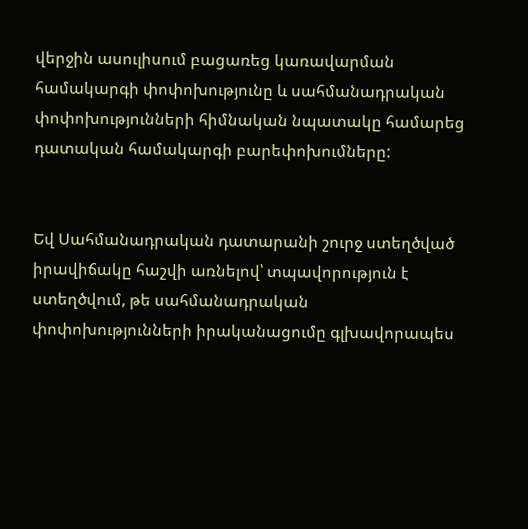վերջին ասուլիսում բացառեց կառավարման համակարգի փոփոխությունը և սահմանադրական փոփոխությունների հիմնական նպատակը համարեց դատական համակարգի բարեփոխումները:


Եվ Սահմանադրական դատարանի շուրջ ստեղծված իրավիճակը հաշվի առնելով՝ տպավորություն է ստեղծվում, թե սահմանադրական փոփոխությունների իրականացումը գլխավորապես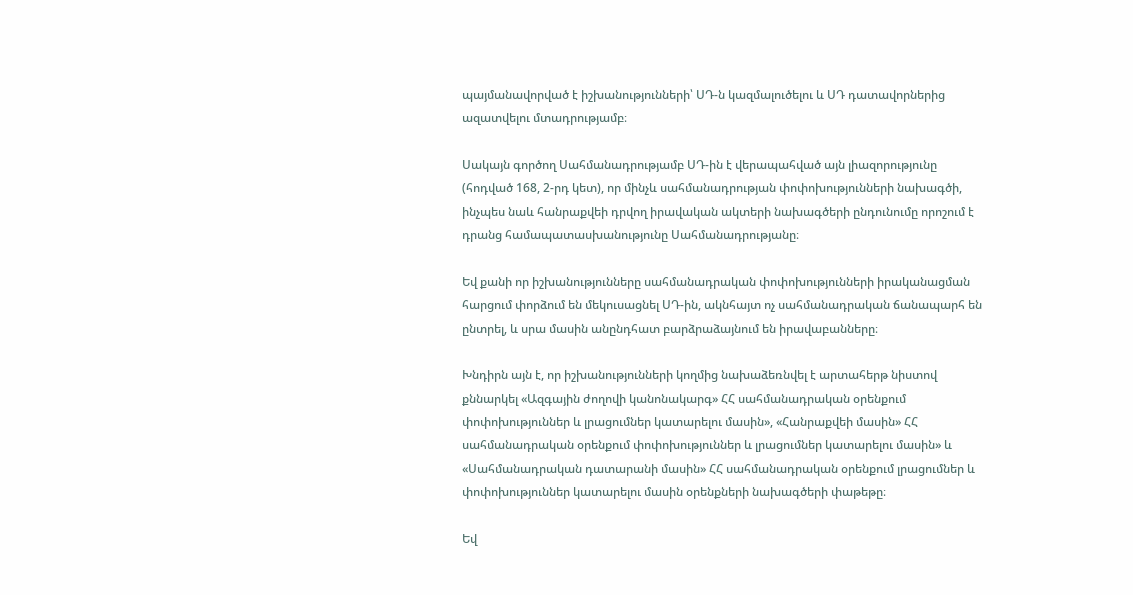պայմանավորված է իշխանությունների՝ ՍԴ-ն կազմալուծելու և ՍԴ դատավորներից ազատվելու մտադրությամբ։

Սակայն գործող Սահմանադրությամբ ՍԴ-ին է վերապահված այն լիազորությունը (հոդված 168, 2-րդ կետ), որ մինչև սահմանադրության փոփոխությունների նախագծի, ինչպես նաև հանրաքվեի դրվող իրավական ակտերի նախագծերի ընդունումը որոշում է դրանց համապատասխանությունը Սահմանադրությանը։

Եվ քանի որ իշխանությունները սահմանադրական փոփոխությունների իրականացման հարցում փորձում են մեկուսացնել ՍԴ-ին, ակնհայտ ոչ սահմանադրական ճանապարհ են ընտրել, և սրա մասին անընդհատ բարձրաձայնում են իրավաբանները։

Խնդիրն այն է, որ իշխանությունների կողմից նախաձեռնվել է արտահերթ նիստով քննարկել «Ազգային ժողովի կանոնակարգ» ՀՀ սահմանադրական օրենքում փոփոխություններ և լրացումներ կատարելու մասին», «Հանրաքվեի մասին» ՀՀ սահմանադրական օրենքում փոփոխություններ և լրացումներ կատարելու մասին» և «Սահմանադրական դատարանի մասին» ՀՀ սահմանադրական օրենքում լրացումներ և փոփոխություններ կատարելու մասին օրենքների նախագծերի փաթեթը։

Եվ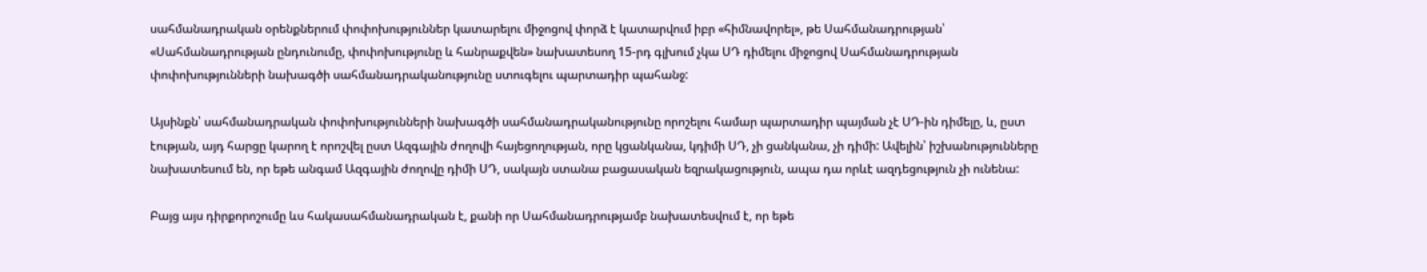սահմանադրական օրենքներում փոփոխություններ կատարելու միջոցով փորձ է կատարվում իբր «հիմնավորել», թե Սահմանադրության՝ «Սահմանադրության ընդունումը, փոփոխությունը և հանրաքվեն» նախատեսող 15-րդ գլխում չկա ՍԴ դիմելու միջոցով Սահմանադրության փոփոխությունների նախագծի սահմանադրականությունը ստուգելու պարտադիր պահանջ:

Այսինքն՝ սահմանադրական փոփոխությունների նախագծի սահմանադրականությունը որոշելու համար պարտադիր պայման չէ ՍԴ-ին դիմելը, և, ըստ էության, այդ հարցը կարող է որոշվել ըստ Ազգային ժողովի հայեցողության, որը կցանկանա, կդիմի ՍԴ, չի ցանկանա, չի դիմի: Ավելին՝ իշխանությունները նախատեսում են, որ եթե անգամ Ազգային ժողովը դիմի ՍԴ, սակայն ստանա բացասական եզրակացություն, ապա դա որևէ ազդեցություն չի ունենա:

Բայց այս դիրքորոշումը ևս հակասահմանադրական է, քանի որ Սահմանադրությամբ նախատեսվում է, որ եթե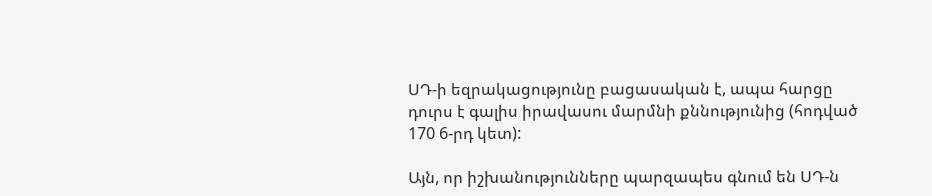ՍԴ-ի եզրակացությունը բացասական է, ապա հարցը դուրս է գալիս իրավասու մարմնի քննությունից (հոդված 170 6-րդ կետ):

Այն, որ իշխանությունները պարզապես գնում են ՍԴ-ն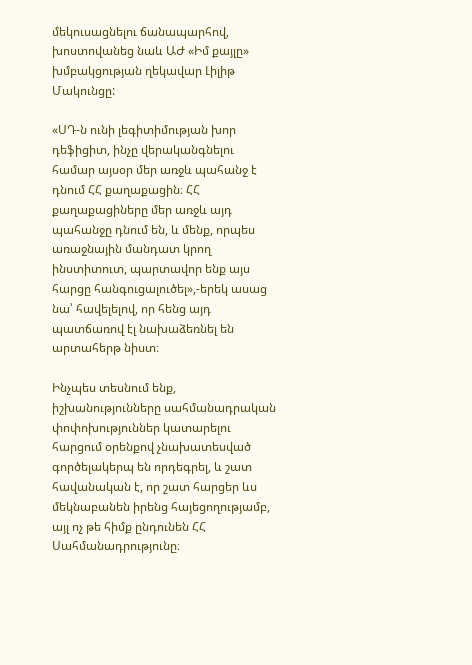մեկուսացնելու ճանապարհով, խոստովանեց նաև ԱԺ «Իմ քայլը» խմբակցության ղեկավար Լիլիթ Մակունցը:

«ՍԴ-ն ունի լեգիտիմության խոր դեֆիցիտ, ինչը վերականգնելու համար այսօր մեր առջև պահանջ է դնում ՀՀ քաղաքացին։ ՀՀ քաղաքացիները մեր առջև այդ պահանջը դնում են, և մենք, որպես առաջնային մանդատ կրող ինստիտուտ, պարտավոր ենք այս հարցը հանգուցալուծել»,-երեկ ասաց նա՝ հավելելով, որ հենց այդ պատճառով էլ նախաձեռնել են արտահերթ նիստ։

Ինչպես տեսնում ենք, իշխանությունները սահմանադրական փոփոխություններ կատարելու հարցում օրենքով չնախատեսված գործելակերպ են որդեգրել, և շատ հավանական է, որ շատ հարցեր ևս մեկնաբանեն իրենց հայեցողությամբ, այլ ոչ թե հիմք ընդունեն ՀՀ Սահմանադրությունը։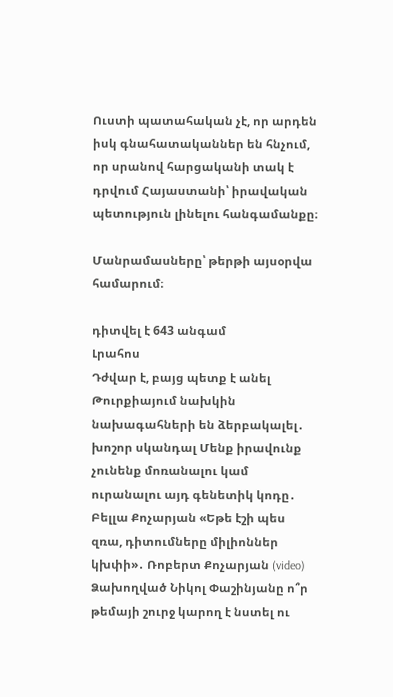Ուստի պատահական չէ, որ արդեն իսկ գնահատականներ են հնչում, որ սրանով հարցականի տակ է դրվում Հայաստանի՝ իրավական պետություն լինելու հանգամանքը։

Մանրամասները՝ թերթի այսօրվա համարում։

դիտվել է 643 անգամ
Լրահոս
Դժվար է, բայց պետք է անել Թուրքիայում նախկին նախագահների են ձերբակալել․ խոշոր սկանդալ Մենք իրավունք չունենք մոռանալու կամ ուրանալու այդ գենետիկ կոդը․ Բելլա Քոչարյան «Եթե էշի պես զռա, դիտումները միլիոններ կխփի»․ Ռոբերտ Քոչարյան (video) Ձախողված Նիկոլ Փաշինյանը ո՞ր թեմայի շուրջ կարող է նստել ու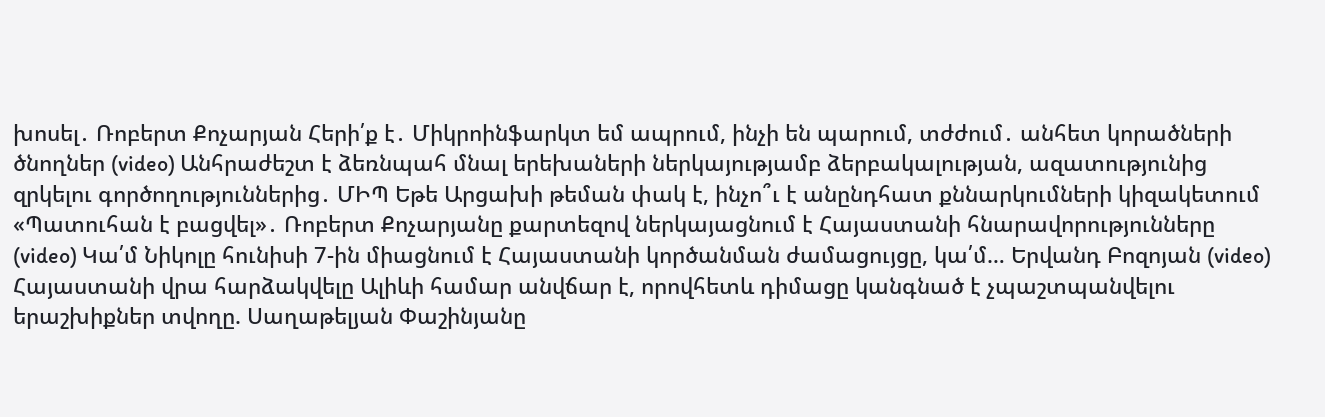խոսել․ Ռոբերտ Քոչարյան Հերի՛ք է․ Միկրոինֆարկտ եմ ապրում, ինչի են պարում, տժժում․ անհետ կորածների ծնողներ (video) Անհրաժեշտ է ձեռնպահ մնալ երեխաների ներկայությամբ ձերբակալության, ազատությունից զրկելու գործողություններից․ ՄԻՊ Եթե Արցախի թեման փակ է, ինչո՞ւ է անընդհատ քննարկումների կիզակետում «Պատուհան է բացվել»․ Ռոբերտ Քոչարյանը քարտեզով ներկայացնում է Հայաստանի հնարավորությունները (video) Կա՛մ Նիկոլը հունիսի 7-ին միացնում է Հայաստանի կործանման ժամացույցը, կա՛մ… Երվանդ Բոզոյան (video) Հայաստանի վրա հարձակվելը Ալիևի համար անվճար է, որովհետև դիմացը կանգնած է չպաշտպանվելու երաշխիքներ տվողը. Սաղաթելյան Փաշինյանը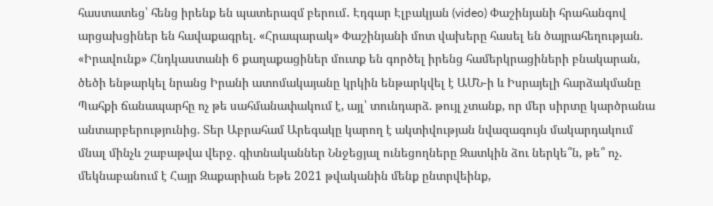հաստատեց՝ հենց իրենք են պատերազմ բերում․ Էդգար Էլբակյան (video) Փաշինյանի հրահանգով արցախցիներ են հավաքագրել. «Հրապարակ» Փաշինյանի մոտ վախերը հասել են ծայրահեղության. «Իրավունք» Հնդկաստանի 6 քաղաքացիներ մուտք են գործել իրենց համերկրացիների բնակարան, ծեծի ենթարկել նրանց Իրանի ատոմակայանը կրկին ենթարկվել է ԱՄՆ-ի և Իսրայելի հարձակմանը Պահքի ճանապարհը ոչ թե սահմանափակում է, այլ՝ տունդարձ. թույլ չտանք, որ մեր սիրտը կարծրանա անտարբերությունից. Տեր Աբրահամ Արեգակը կարող է ակտիվության նվազագույն մակարդակում մնալ մինչև շաբաթվա վերջ. գիտնականներ Ննջեցյալ ունեցողները Զատկին ձու ներկե՞ն, թե՞ ոչ. մեկնաբանում է Հայր Զաքարիան Եթե 2021 թվականին մենք ընտրվեինք,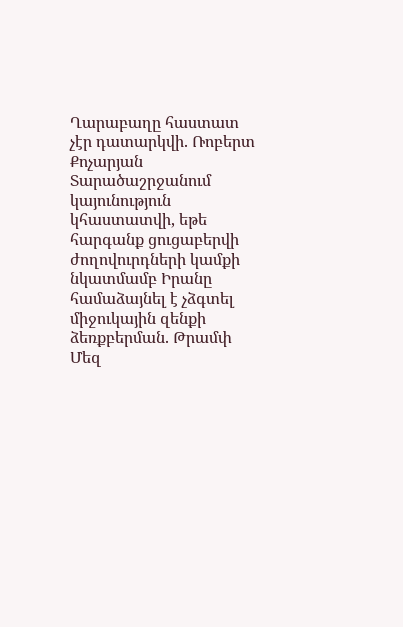Ղարաբաղը հաստատ չէր դատարկվի. Ռոբերտ Քոչարյան Տարածաշրջանում կայունություն կհաստատվի, եթե հարգանք ցուցաբերվի ժողովուրդների կամքի նկատմամբ Իրանը համաձայնել է չձգտել միջուկային զենքի ձեռքբերման. Թրամփ Մեզ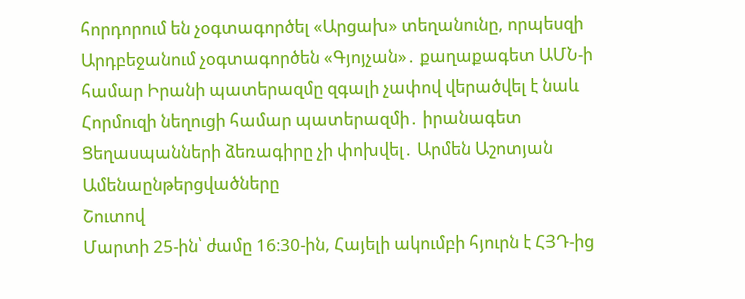հորդորում են չօգտագործել «Արցախ» տեղանունը, որպեսզի Արդբեջանում չօգտագործեն «Գյոյչան»․ քաղաքագետ ԱՄՆ-ի համար Իրանի պատերազմը զգալի չափով վերածվել է նաև Հորմուզի նեղուցի համար պատերազմի․ իրանագետ Ցեղասպանների ձեռագիրը չի փոխվել․ Արմեն Աշոտյան
Ամենաընթերցվածները
Շուտով
Մարտի 25-ին՝ ժամը 16։30-ին, Հայելի ակումբի հյուրն է ՀՅԴ-ից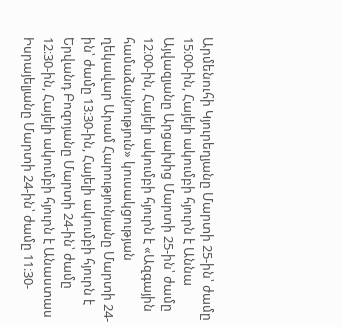Արմենուհի Կյուրեղյանը Մարտի 25-ին՝ ժամը 15։00-ին, Հայելի ակումբի հյուրն է Աննա Այվազյանը Արցախից Մարտի 25-ին՝ ժամը 12։00-ին, Հայելի ակումբի հյուրն է «Ազգային համաձայնություն» կուսակցության ղեկավար Արամ Հարությունյանը Մարտի 24-ին՝ ժամը 13։30-ին, Հայելի ակումբի հյուրն է Երվանդ Բոզոյանը Մարտի 24-ին՝ ժամը 12։30-ին, Հայելի ակումբի հյուրն է Անաստաս Իսրայելյանը Մարտի 24-ին՝ ժամը 11։30-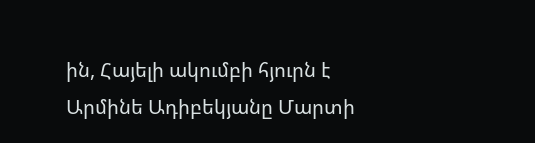ին, Հայելի ակումբի հյուրն է Արմինե Ադիբեկյանը Մարտի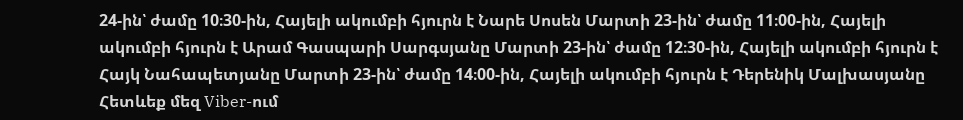24-ին՝ ժամը 10։30-ին, Հայելի ակումբի հյուրն է Նարե Սոսեն Մարտի 23-ին՝ ժամը 11։00-ին, Հայելի ակումբի հյուրն է Արամ Գասպարի Սարգսյանը Մարտի 23-ին՝ ժամը 12։30-ին, Հայելի ակումբի հյուրն է Հայկ Նահապետյանը Մարտի 23-ին՝ ժամը 14։00-ին, Հայելի ակումբի հյուրն է Դերենիկ Մալխասյանը
Հետևեք մեզ Viber-ում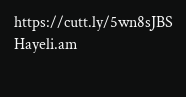https://cutt.ly/5wn8sJBS
Hayeli.am